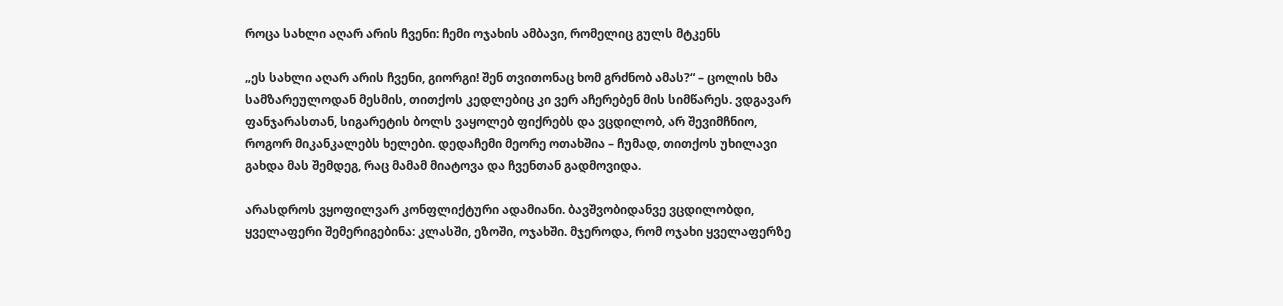როცა სახლი აღარ არის ჩვენი: ჩემი ოჯახის ამბავი, რომელიც გულს მტკენს

„ეს სახლი აღარ არის ჩვენი, გიორგი! შენ თვითონაც ხომ გრძნობ ამას?“ – ცოლის ხმა სამზარეულოდან მესმის, თითქოს კედლებიც კი ვერ აჩერებენ მის სიმწარეს. ვდგავარ ფანჯარასთან, სიგარეტის ბოლს ვაყოლებ ფიქრებს და ვცდილობ, არ შევიმჩნიო, როგორ მიკანკალებს ხელები. დედაჩემი მეორე ოთახშია – ჩუმად, თითქოს უხილავი გახდა მას შემდეგ, რაც მამამ მიატოვა და ჩვენთან გადმოვიდა.

არასდროს ვყოფილვარ კონფლიქტური ადამიანი. ბავშვობიდანვე ვცდილობდი, ყველაფერი შემერიგებინა: კლასში, ეზოში, ოჯახში. მჯეროდა, რომ ოჯახი ყველაფერზე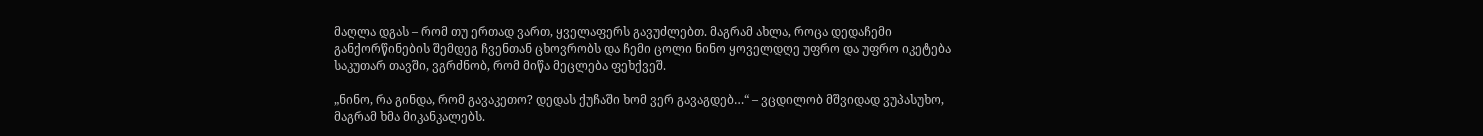მაღლა დგას – რომ თუ ერთად ვართ, ყველაფერს გავუძლებთ. მაგრამ ახლა, როცა დედაჩემი განქორწინების შემდეგ ჩვენთან ცხოვრობს და ჩემი ცოლი ნინო ყოველდღე უფრო და უფრო იკეტება საკუთარ თავში, ვგრძნობ, რომ მიწა მეცლება ფეხქვეშ.

„ნინო, რა გინდა, რომ გავაკეთო? დედას ქუჩაში ხომ ვერ გავაგდებ…“ – ვცდილობ მშვიდად ვუპასუხო, მაგრამ ხმა მიკანკალებს.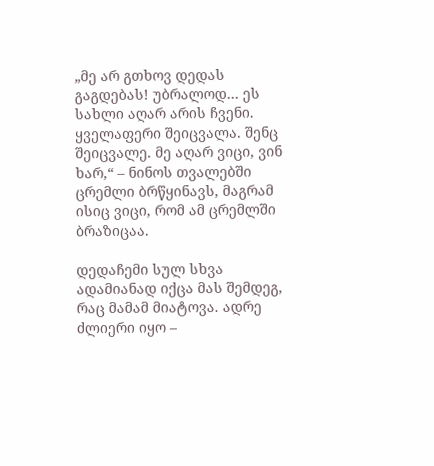„მე არ გთხოვ დედას გაგდებას! უბრალოდ… ეს სახლი აღარ არის ჩვენი. ყველაფერი შეიცვალა. შენც შეიცვალე. მე აღარ ვიცი, ვინ ხარ,“ – ნინოს თვალებში ცრემლი ბრწყინავს, მაგრამ ისიც ვიცი, რომ ამ ცრემლში ბრაზიცაა.

დედაჩემი სულ სხვა ადამიანად იქცა მას შემდეგ, რაც მამამ მიატოვა. ადრე ძლიერი იყო –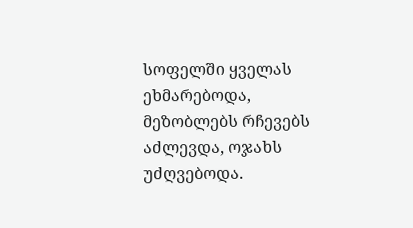სოფელში ყველას ეხმარებოდა, მეზობლებს რჩევებს აძლევდა, ოჯახს უძღვებოდა.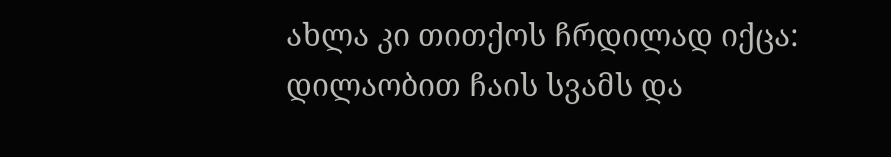ახლა კი თითქოს ჩრდილად იქცა: დილაობით ჩაის სვამს და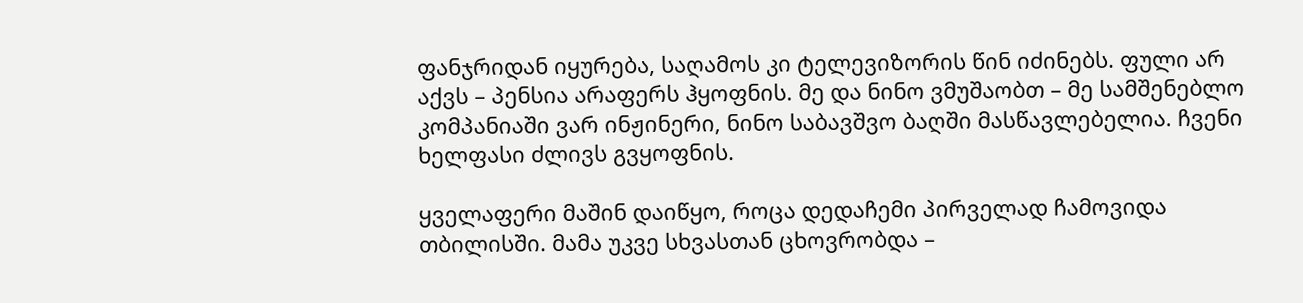ფანჯრიდან იყურება, საღამოს კი ტელევიზორის წინ იძინებს. ფული არ აქვს – პენსია არაფერს ჰყოფნის. მე და ნინო ვმუშაობთ – მე სამშენებლო კომპანიაში ვარ ინჟინერი, ნინო საბავშვო ბაღში მასწავლებელია. ჩვენი ხელფასი ძლივს გვყოფნის.

ყველაფერი მაშინ დაიწყო, როცა დედაჩემი პირველად ჩამოვიდა თბილისში. მამა უკვე სხვასთან ცხოვრობდა –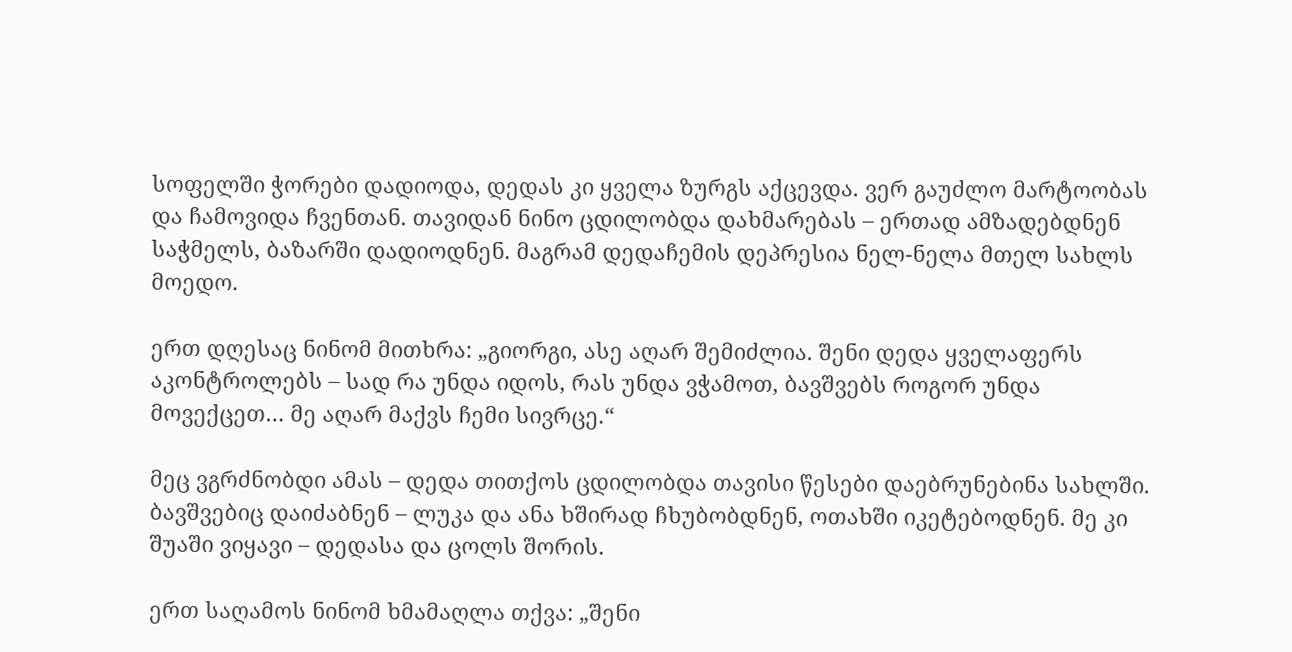სოფელში ჭორები დადიოდა, დედას კი ყველა ზურგს აქცევდა. ვერ გაუძლო მარტოობას და ჩამოვიდა ჩვენთან. თავიდან ნინო ცდილობდა დახმარებას – ერთად ამზადებდნენ საჭმელს, ბაზარში დადიოდნენ. მაგრამ დედაჩემის დეპრესია ნელ-ნელა მთელ სახლს მოედო.

ერთ დღესაც ნინომ მითხრა: „გიორგი, ასე აღარ შემიძლია. შენი დედა ყველაფერს აკონტროლებს – სად რა უნდა იდოს, რას უნდა ვჭამოთ, ბავშვებს როგორ უნდა მოვექცეთ… მე აღარ მაქვს ჩემი სივრცე.“

მეც ვგრძნობდი ამას – დედა თითქოს ცდილობდა თავისი წესები დაებრუნებინა სახლში. ბავშვებიც დაიძაბნენ – ლუკა და ანა ხშირად ჩხუბობდნენ, ოთახში იკეტებოდნენ. მე კი შუაში ვიყავი – დედასა და ცოლს შორის.

ერთ საღამოს ნინომ ხმამაღლა თქვა: „შენი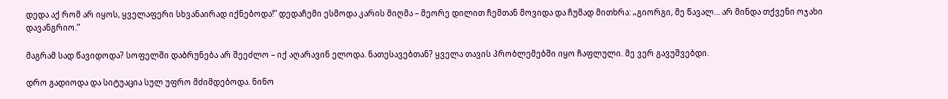დედა აქ რომ არ იყოს, ყველაფერი სხვანაირად იქნებოდა!“ დედაჩემი ესმოდა კარის მიღმა – მეორე დილით ჩემთან მოვიდა და ჩუმად მითხრა: „გიორგი, მე წავალ… არ მინდა თქვენი ოჯახი დავანგრიო.“

მაგრამ სად წავიდოდა? სოფელში დაბრუნება არ შეეძლო – იქ აღარავინ ელოდა. ნათესავებთან? ყველა თავის პრობლემებში იყო ჩაფლული. მე ვერ გავუშვებდი.

დრო გადიოდა და სიტუაცია სულ უფრო მძიმდებოდა. ნინო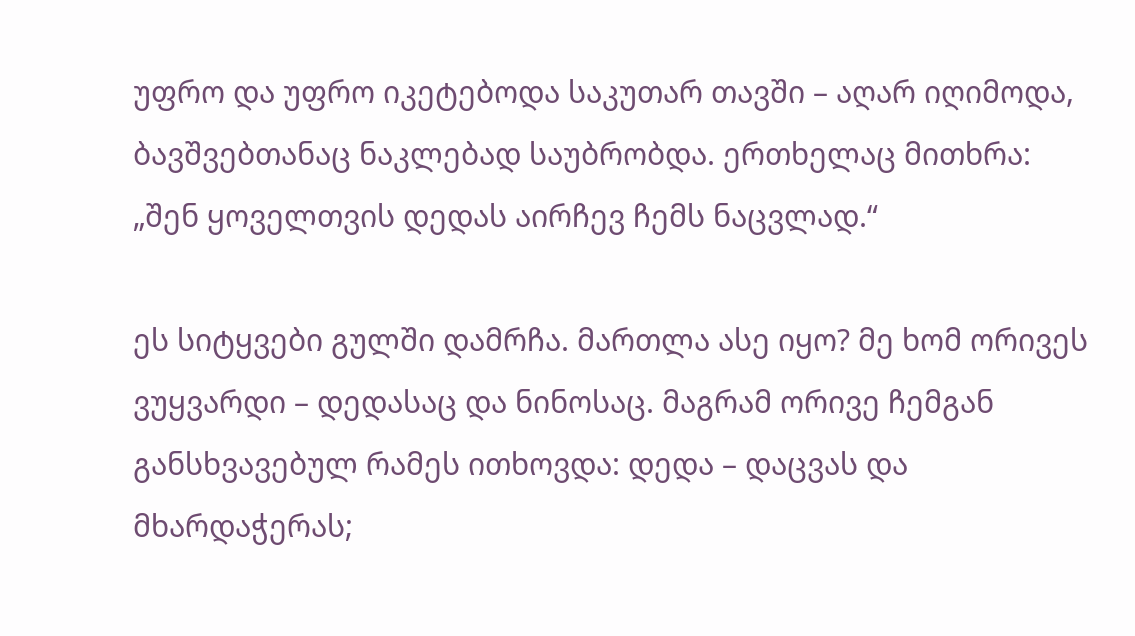უფრო და უფრო იკეტებოდა საკუთარ თავში – აღარ იღიმოდა, ბავშვებთანაც ნაკლებად საუბრობდა. ერთხელაც მითხრა: „შენ ყოველთვის დედას აირჩევ ჩემს ნაცვლად.“

ეს სიტყვები გულში დამრჩა. მართლა ასე იყო? მე ხომ ორივეს ვუყვარდი – დედასაც და ნინოსაც. მაგრამ ორივე ჩემგან განსხვავებულ რამეს ითხოვდა: დედა – დაცვას და მხარდაჭერას;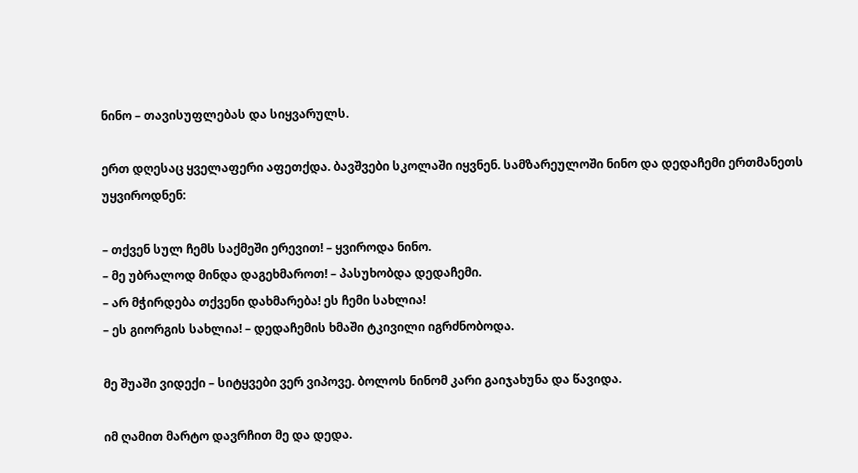ნინო – თავისუფლებას და სიყვარულს.

ერთ დღესაც ყველაფერი აფეთქდა. ბავშვები სკოლაში იყვნენ. სამზარეულოში ნინო და დედაჩემი ერთმანეთს უყვიროდნენ:

– თქვენ სულ ჩემს საქმეში ერევით! – ყვიროდა ნინო.
– მე უბრალოდ მინდა დაგეხმაროთ! – პასუხობდა დედაჩემი.
– არ მჭირდება თქვენი დახმარება! ეს ჩემი სახლია!
– ეს გიორგის სახლია! – დედაჩემის ხმაში ტკივილი იგრძნობოდა.

მე შუაში ვიდექი – სიტყვები ვერ ვიპოვე. ბოლოს ნინომ კარი გაიჯახუნა და წავიდა.

იმ ღამით მარტო დავრჩით მე და დედა.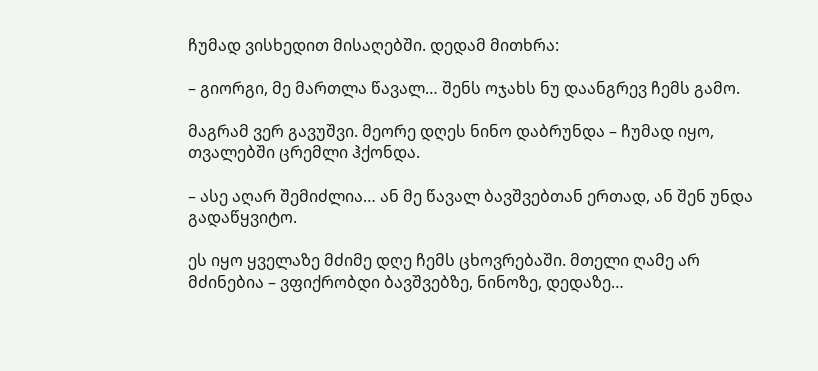ჩუმად ვისხედით მისაღებში. დედამ მითხრა:

– გიორგი, მე მართლა წავალ… შენს ოჯახს ნუ დაანგრევ ჩემს გამო.

მაგრამ ვერ გავუშვი. მეორე დღეს ნინო დაბრუნდა – ჩუმად იყო, თვალებში ცრემლი ჰქონდა.

– ასე აღარ შემიძლია… ან მე წავალ ბავშვებთან ერთად, ან შენ უნდა გადაწყვიტო.

ეს იყო ყველაზე მძიმე დღე ჩემს ცხოვრებაში. მთელი ღამე არ მძინებია – ვფიქრობდი ბავშვებზე, ნინოზე, დედაზე…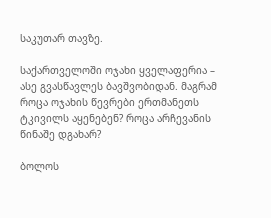საკუთარ თავზე.

საქართველოში ოჯახი ყველაფერია – ასე გვასწავლეს ბავშვობიდან. მაგრამ როცა ოჯახის წევრები ერთმანეთს ტკივილს აყენებენ? როცა არჩევანის წინაშე დგახარ?

ბოლოს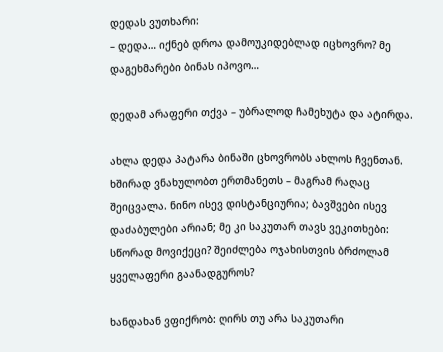დედას ვუთხარი:
– დედა… იქნებ დროა დამოუკიდებლად იცხოვრო? მე დაგეხმარები ბინას იპოვო…

დედამ არაფერი თქვა – უბრალოდ ჩამეხუტა და ატირდა.

ახლა დედა პატარა ბინაში ცხოვრობს ახლოს ჩვენთან. ხშირად ვნახულობთ ერთმანეთს – მაგრამ რაღაც შეიცვალა. ნინო ისევ დისტანციურია; ბავშვები ისევ დაძაბულები არიან; მე კი საკუთარ თავს ვეკითხები: სწორად მოვიქეცი? შეიძლება ოჯახისთვის ბრძოლამ ყველაფერი გაანადგუროს?

ხანდახან ვფიქრობ: ღირს თუ არა საკუთარი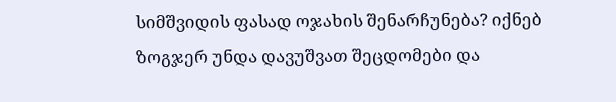სიმშვიდის ფასად ოჯახის შენარჩუნება? იქნებ ზოგჯერ უნდა დავუშვათ შეცდომები და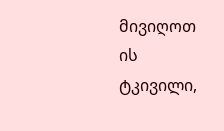მივიღოთ ის ტკივილი,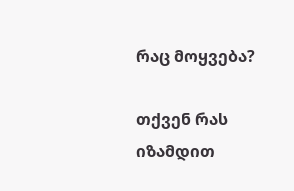რაც მოყვება?

თქვენ რას იზამდით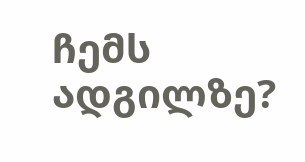ჩემს ადგილზე?